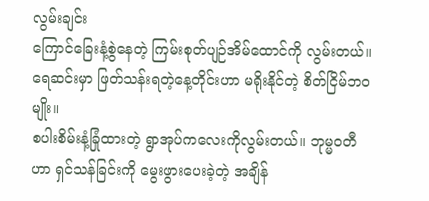လွမ်းချင်း
ကြောင်ခြေးနံ့စွဲနေတဲ့ ကြမ်းစုတ်ပျဉ်အိမ်ထောင်ကို လွမ်းတယ်။ ရေဆင်းမှာ ဖြတ်သန်းရတဲ့နေ့တိုင်းဟာ မရိုးနိုင်တဲ့ စိတ်ငြိမ်ဘဝမျိုး။
စပါးစိမ်းနံ့ခြုံထားတဲ့ ရွာအုပ်ကလေးကိုလွမ်းတယ်။ ဘုမ္မဝတီဟာ ရှင်သန်ခြင်းကို မွေးဖွားပေးခဲ့တဲ့ အချိန်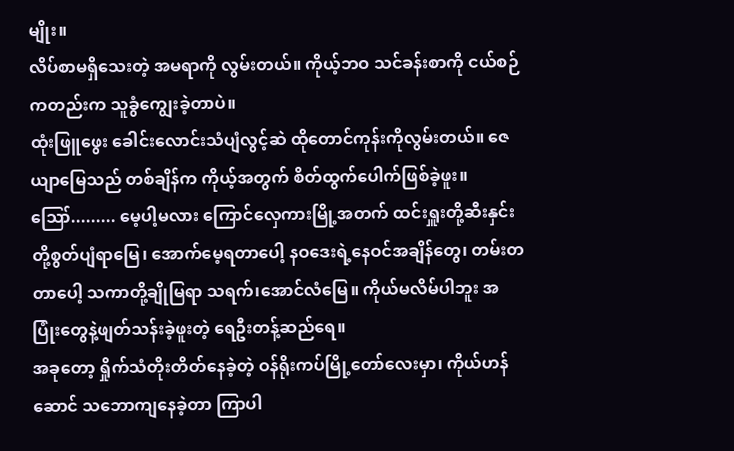မျိုး။
လိပ်စာမရှိသေးတဲ့ အမရာကို လွမ်းတယ်။ ကိုယ့်ဘဝ သင်ခန်းစာကို ငယ်စဉ်ကတည်းက သူခွံကျွေးခဲ့တာပဲ။
ထုံးဖြူဖွေး ခေါင်းလောင်းသံပျံလွင့်ဆဲ ထိုတောင်ကုန်းကိုလွမ်းတယ်။ ဇေယျာမြေသည် တစ်ချိန်က ကိုယ့်အတွက် စိတ်ထွက်ပေါက်ဖြစ်ခဲ့ဖူး။
ဪ......... မေ့ပါ့မလား ကြောင်လှေကားမြို့အတက် ထင်းရှူးတို့ဆီးနှင်းတို့စွတ်ပျံရာမြေ၊ အောက်မေ့ရတာပေါ့ နဝဒေးရဲ့နေဝင်အချိန်တွေ၊ တမ်းတတာပေါ့ သကာတို့ချိုမြရာ သရက်၊အောင်လံမြေ။ ကိုယ်မလိမ်ပါဘူး အပြုံးတွေနဲ့ဖျတ်သန်းခဲ့ဖူးတဲ့ ရေဦးတန့်ဆည်ရေ။
အခုတော့ ရှိုက်သံတိုးတိတ်နေခဲ့တဲ့ ဝန်ရိုးကပ်မြို့တော်လေးမှာ၊ ကိုယ်ဟန်ဆောင် သဘောကျနေခဲ့တာ ကြာပါ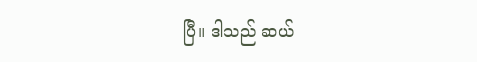ပြီ။ ဒါသည် ဆယ်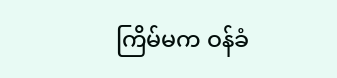ကြိမ်မက ဝန်ခံ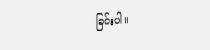ခြင်းပါ။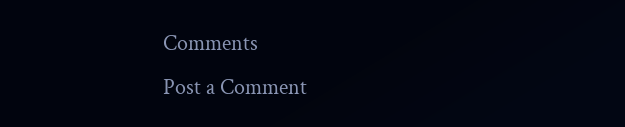Comments
Post a Comment